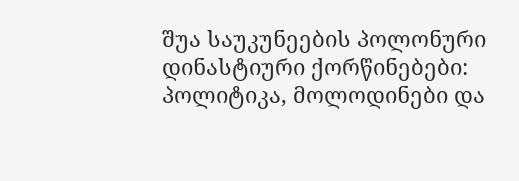შუა საუკუნეების პოლონური დინასტიური ქორწინებები: პოლიტიკა, მოლოდინები და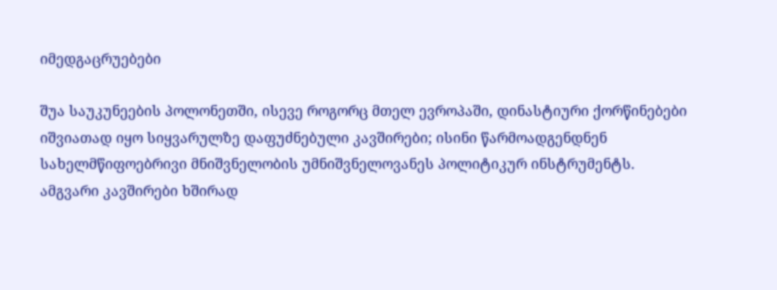იმედგაცრუებები

შუა საუკუნეების პოლონეთში, ისევე როგორც მთელ ევროპაში, დინასტიური ქორწინებები იშვიათად იყო სიყვარულზე დაფუძნებული კავშირები; ისინი წარმოადგენდნენ სახელმწიფოებრივი მნიშვნელობის უმნიშვნელოვანეს პოლიტიკურ ინსტრუმენტს. ამგვარი კავშირები ხშირად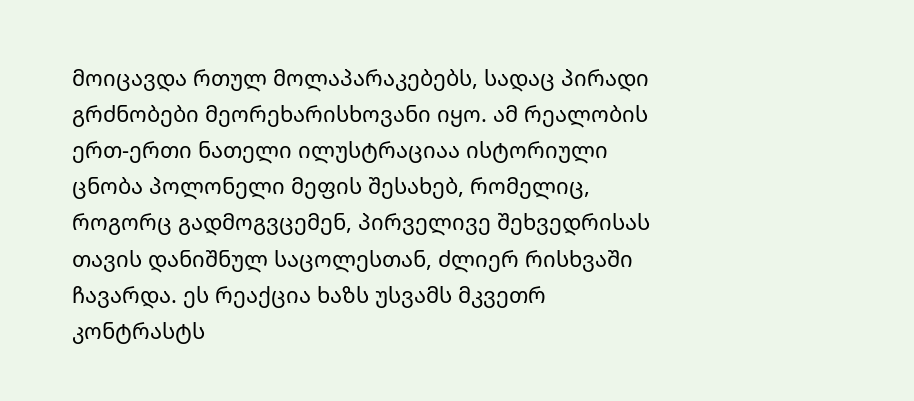მოიცავდა რთულ მოლაპარაკებებს, სადაც პირადი გრძნობები მეორეხარისხოვანი იყო. ამ რეალობის ერთ-ერთი ნათელი ილუსტრაციაა ისტორიული ცნობა პოლონელი მეფის შესახებ, რომელიც, როგორც გადმოგვცემენ, პირველივე შეხვედრისას თავის დანიშნულ საცოლესთან, ძლიერ რისხვაში ჩავარდა. ეს რეაქცია ხაზს უსვამს მკვეთრ კონტრასტს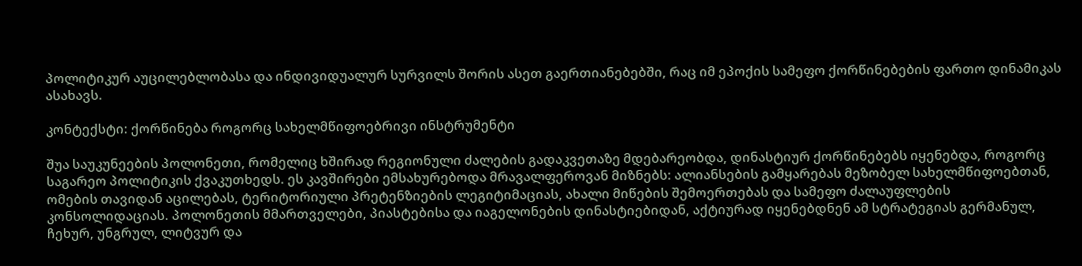პოლიტიკურ აუცილებლობასა და ინდივიდუალურ სურვილს შორის ასეთ გაერთიანებებში, რაც იმ ეპოქის სამეფო ქორწინებების ფართო დინამიკას ასახავს.

კონტექსტი: ქორწინება როგორც სახელმწიფოებრივი ინსტრუმენტი

შუა საუკუნეების პოლონეთი, რომელიც ხშირად რეგიონული ძალების გადაკვეთაზე მდებარეობდა, დინასტიურ ქორწინებებს იყენებდა, როგორც საგარეო პოლიტიკის ქვაკუთხედს. ეს კავშირები ემსახურებოდა მრავალფეროვან მიზნებს: ალიანსების გამყარებას მეზობელ სახელმწიფოებთან, ომების თავიდან აცილებას, ტერიტორიული პრეტენზიების ლეგიტიმაციას, ახალი მიწების შემოერთებას და სამეფო ძალაუფლების კონსოლიდაციას. პოლონეთის მმართველები, პიასტებისა და იაგელონების დინასტიებიდან, აქტიურად იყენებდნენ ამ სტრატეგიას გერმანულ, ჩეხურ, უნგრულ, ლიტვურ და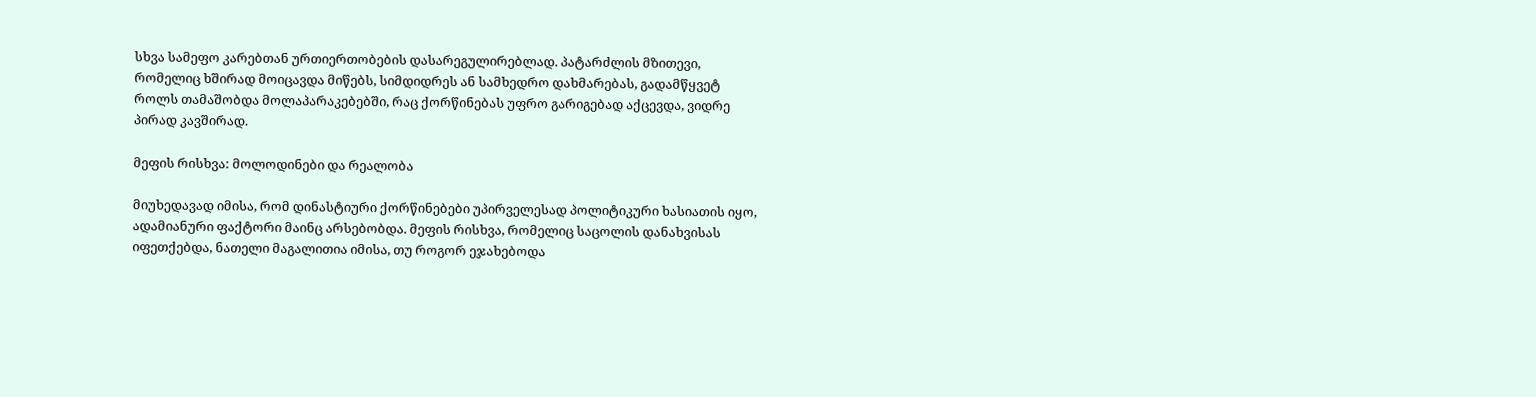სხვა სამეფო კარებთან ურთიერთობების დასარეგულირებლად. პატარძლის მზითევი, რომელიც ხშირად მოიცავდა მიწებს, სიმდიდრეს ან სამხედრო დახმარებას, გადამწყვეტ როლს თამაშობდა მოლაპარაკებებში, რაც ქორწინებას უფრო გარიგებად აქცევდა, ვიდრე პირად კავშირად.

მეფის რისხვა: მოლოდინები და რეალობა

მიუხედავად იმისა, რომ დინასტიური ქორწინებები უპირველესად პოლიტიკური ხასიათის იყო, ადამიანური ფაქტორი მაინც არსებობდა. მეფის რისხვა, რომელიც საცოლის დანახვისას იფეთქებდა, ნათელი მაგალითია იმისა, თუ როგორ ეჯახებოდა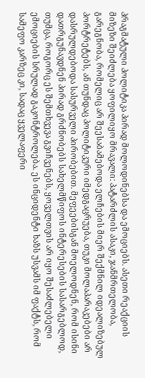პრაგმატული პოლიტიკა პირად მოლოდინებსა და ემოციებს. ასეთი რეაქციის მიზეზი შეიძლება ყოფილიყო მრავალი: პატარძლის ასაკი, ჯანმრთელობა, გარეგნობა, რომელიც არ შეესაბამებოდა ელჩების მიერ შექმნილ იდეალიზებულ პორტრეტებს, ან თუნდაც პოლიტიკური იმედგაცრუება, თუკი მოლაპარაკებები არ დასრულდებოდა სასურველი პირობებით. მეფეებისგან მოელოდნენ, რომ ისინი დათრგუნავდნენ პირად გრძნობებს სახელმწიფოს ინტერესების სასარგებლოდ, თუმცა, როგორც ეს შემთხვევა გვიჩვენებს, ყოველთვის არ იყო შესაძლებელი ემოციების სრულად გაკონტროლება. ეს ინციდენტი ხაზს უსვამს იმ ფაქტს, რომ სამეფო კარზეც კი, სადაც ყველაფერი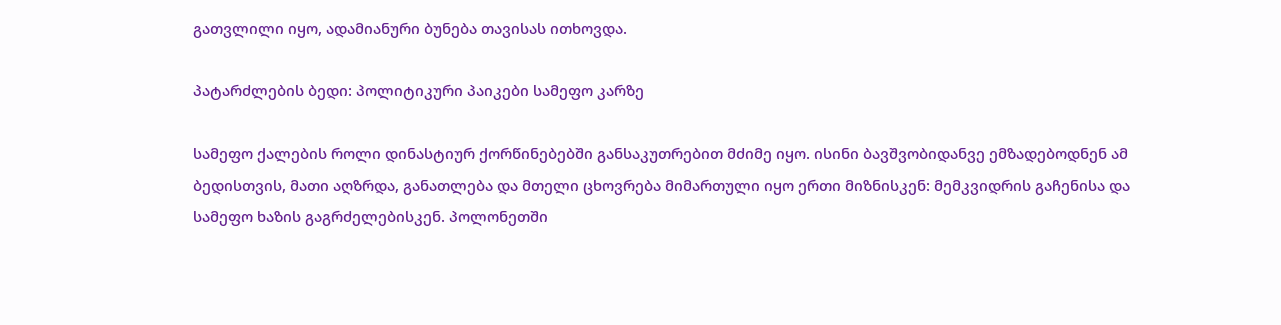გათვლილი იყო, ადამიანური ბუნება თავისას ითხოვდა.

პატარძლების ბედი: პოლიტიკური პაიკები სამეფო კარზე

სამეფო ქალების როლი დინასტიურ ქორწინებებში განსაკუთრებით მძიმე იყო. ისინი ბავშვობიდანვე ემზადებოდნენ ამ ბედისთვის, მათი აღზრდა, განათლება და მთელი ცხოვრება მიმართული იყო ერთი მიზნისკენ: მემკვიდრის გაჩენისა და სამეფო ხაზის გაგრძელებისკენ. პოლონეთში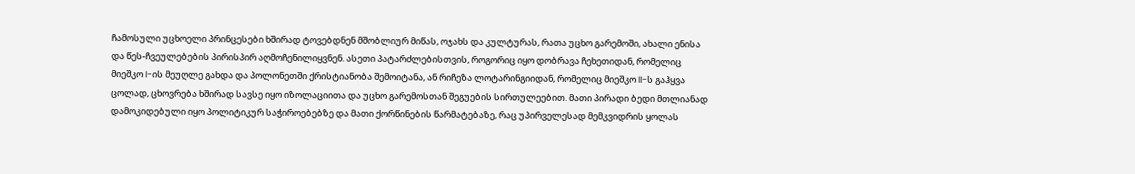ჩამოსული უცხოელი პრინცესები ხშირად ტოვებდნენ მშობლიურ მიწას, ოჯახს და კულტურას, რათა უცხო გარემოში, ახალი ენისა და წეს-ჩვეულებების პირისპირ აღმოჩენილიყვნენ. ასეთი პატარძლებისთვის, როგორიც იყო დობრავა ჩეხეთიდან, რომელიც მიეშკო I-ის მეუღლე გახდა და პოლონეთში ქრისტიანობა შემოიტანა, ან რიჩეზა ლოტარინგიიდან, რომელიც მიეშკო II-ს გაჰყვა ცოლად, ცხოვრება ხშირად სავსე იყო იზოლაციითა და უცხო გარემოსთან შეგუების სირთულეებით. მათი პირადი ბედი მთლიანად დამოკიდებული იყო პოლიტიკურ საჭიროებებზე და მათი ქორწინების წარმატებაზე, რაც უპირველესად მემკვიდრის ყოლას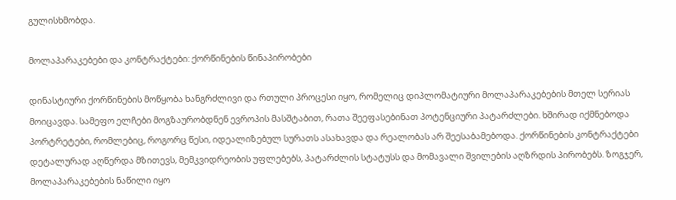გულისხმობდა.

მოლაპარაკებები და კონტრაქტები: ქორწინების წინაპირობები

დინასტიური ქორწინების მოწყობა ხანგრძლივი და რთული პროცესი იყო, რომელიც დიპლომატიური მოლაპარაკებების მთელ სერიას მოიცავდა. სამეფო ელჩები მოგზაურობდნენ ევროპის მასშტაბით, რათა შეეფასებინათ პოტენციური პატარძლები. ხშირად იქმნებოდა პორტრეტები, რომლებიც, როგორც წესი, იდეალიზებულ სურათს ასახავდა და რეალობას არ შეესაბამებოდა. ქორწინების კონტრაქტები დეტალურად აღწერდა მზითევს, მემკვიდრეობის უფლებებს, პატარძლის სტატუსს და მომავალი შვილების აღზრდის პირობებს. ზოგჯერ, მოლაპარაკებების ნაწილი იყო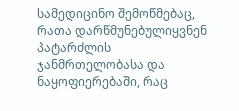სამედიცინო შემოწმებაც, რათა დარწმუნებულიყვნენ პატარძლის ჯანმრთელობასა და ნაყოფიერებაში, რაც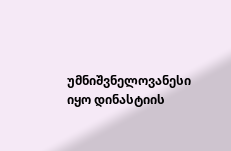უმნიშვნელოვანესი იყო დინასტიის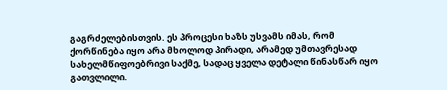გაგრძელებისთვის. ეს პროცესი ხაზს უსვამს იმას, რომ ქორწინება იყო არა მხოლოდ პირადი, არამედ უმთავრესად სახელმწიფოებრივი საქმე, სადაც ყველა დეტალი წინასწარ იყო გათვლილი.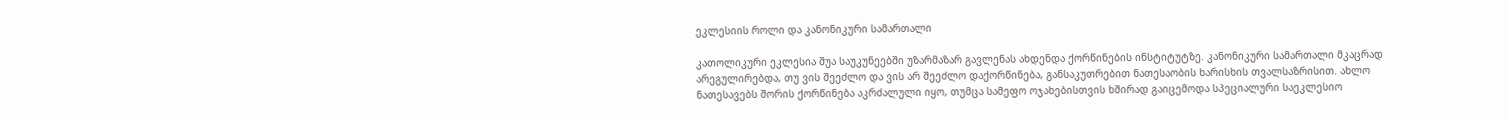ეკლესიის როლი და კანონიკური სამართალი

კათოლიკური ეკლესია შუა საუკუნეებში უზარმაზარ გავლენას ახდენდა ქორწინების ინსტიტუტზე. კანონიკური სამართალი მკაცრად არეგულირებდა, თუ ვის შეეძლო და ვის არ შეეძლო დაქორწინება, განსაკუთრებით ნათესაობის ხარისხის თვალსაზრისით. ახლო ნათესავებს შორის ქორწინება აკრძალული იყო, თუმცა სამეფო ოჯახებისთვის ხშირად გაიცემოდა სპეციალური საეკლესიო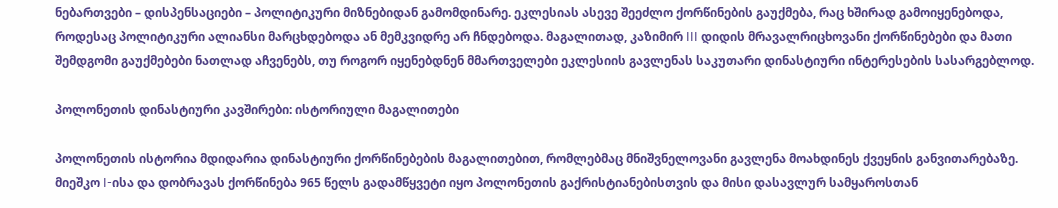ნებართვები – დისპენსაციები – პოლიტიკური მიზნებიდან გამომდინარე. ეკლესიას ასევე შეეძლო ქორწინების გაუქმება, რაც ხშირად გამოიყენებოდა, როდესაც პოლიტიკური ალიანსი მარცხდებოდა ან მემკვიდრე არ ჩნდებოდა. მაგალითად, კაზიმირ III დიდის მრავალრიცხოვანი ქორწინებები და მათი შემდგომი გაუქმებები ნათლად აჩვენებს, თუ როგორ იყენებდნენ მმართველები ეკლესიის გავლენას საკუთარი დინასტიური ინტერესების სასარგებლოდ.

პოლონეთის დინასტიური კავშირები: ისტორიული მაგალითები

პოლონეთის ისტორია მდიდარია დინასტიური ქორწინებების მაგალითებით, რომლებმაც მნიშვნელოვანი გავლენა მოახდინეს ქვეყნის განვითარებაზე. მიეშკო I-ისა და დობრავას ქორწინება 965 წელს გადამწყვეტი იყო პოლონეთის გაქრისტიანებისთვის და მისი დასავლურ სამყაროსთან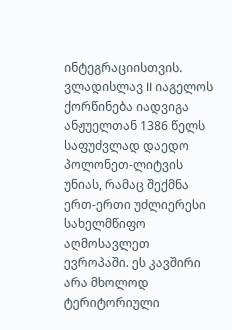ინტეგრაციისთვის. ვლადისლავ II იაგელოს ქორწინება იადვიგა ანჟუელთან 1386 წელს საფუძვლად დაედო პოლონეთ-ლიტვის უნიას, რამაც შექმნა ერთ-ერთი უძლიერესი სახელმწიფო აღმოსავლეთ ევროპაში. ეს კავშირი არა მხოლოდ ტერიტორიული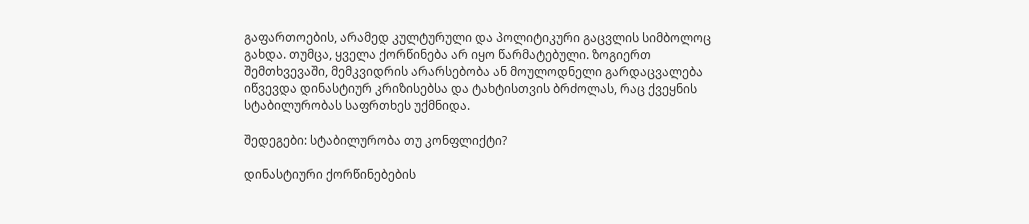გაფართოების, არამედ კულტურული და პოლიტიკური გაცვლის სიმბოლოც გახდა. თუმცა, ყველა ქორწინება არ იყო წარმატებული. ზოგიერთ შემთხვევაში, მემკვიდრის არარსებობა ან მოულოდნელი გარდაცვალება იწვევდა დინასტიურ კრიზისებსა და ტახტისთვის ბრძოლას, რაც ქვეყნის სტაბილურობას საფრთხეს უქმნიდა.

შედეგები: სტაბილურობა თუ კონფლიქტი?

დინასტიური ქორწინებების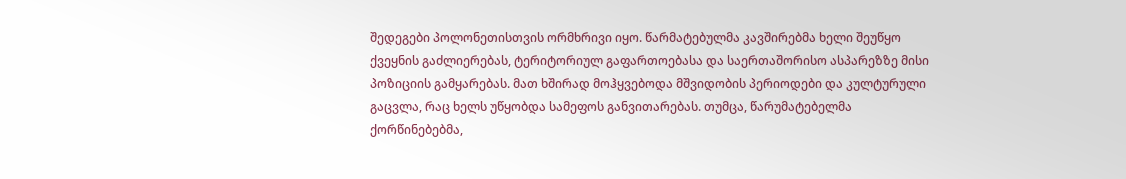შედეგები პოლონეთისთვის ორმხრივი იყო. წარმატებულმა კავშირებმა ხელი შეუწყო ქვეყნის გაძლიერებას, ტერიტორიულ გაფართოებასა და საერთაშორისო ასპარეზზე მისი პოზიციის გამყარებას. მათ ხშირად მოჰყვებოდა მშვიდობის პერიოდები და კულტურული გაცვლა, რაც ხელს უწყობდა სამეფოს განვითარებას. თუმცა, წარუმატებელმა ქორწინებებმა,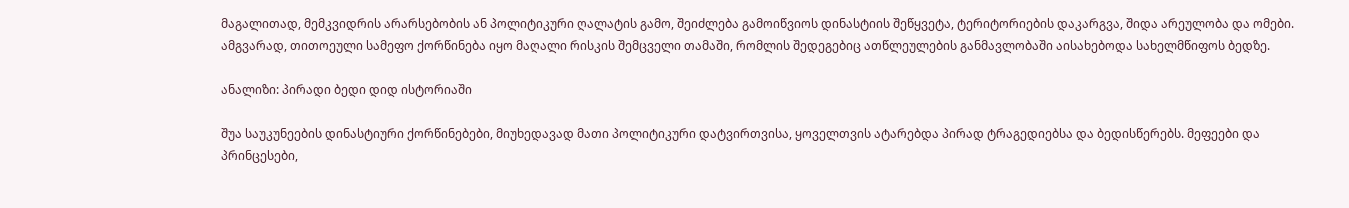მაგალითად, მემკვიდრის არარსებობის ან პოლიტიკური ღალატის გამო, შეიძლება გამოიწვიოს დინასტიის შეწყვეტა, ტერიტორიების დაკარგვა, შიდა არეულობა და ომები. ამგვარად, თითოეული სამეფო ქორწინება იყო მაღალი რისკის შემცველი თამაში, რომლის შედეგებიც ათწლეულების განმავლობაში აისახებოდა სახელმწიფოს ბედზე.

ანალიზი: პირადი ბედი დიდ ისტორიაში

შუა საუკუნეების დინასტიური ქორწინებები, მიუხედავად მათი პოლიტიკური დატვირთვისა, ყოველთვის ატარებდა პირად ტრაგედიებსა და ბედისწერებს. მეფეები და პრინცესები,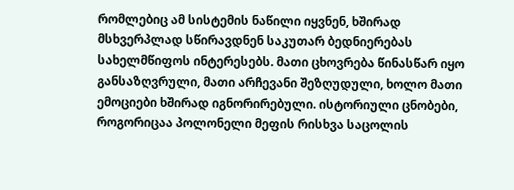რომლებიც ამ სისტემის ნაწილი იყვნენ, ხშირად მსხვერპლად სწირავდნენ საკუთარ ბედნიერებას სახელმწიფოს ინტერესებს. მათი ცხოვრება წინასწარ იყო განსაზღვრული, მათი არჩევანი შეზღუდული, ხოლო მათი ემოციები ხშირად იგნორირებული. ისტორიული ცნობები, როგორიცაა პოლონელი მეფის რისხვა საცოლის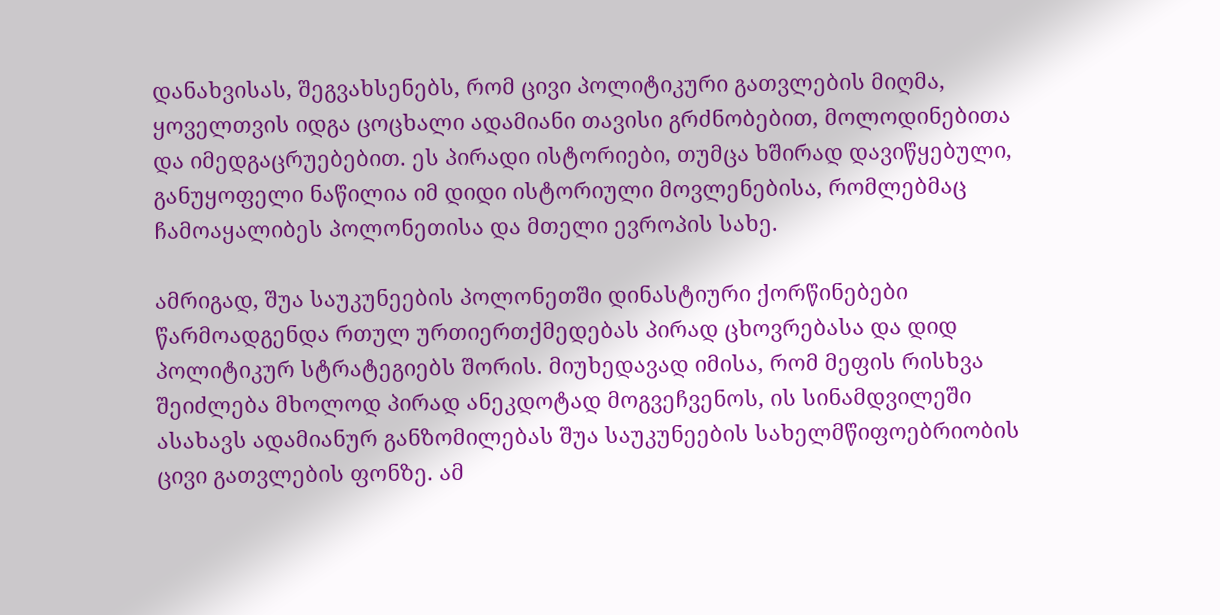დანახვისას, შეგვახსენებს, რომ ცივი პოლიტიკური გათვლების მიღმა, ყოველთვის იდგა ცოცხალი ადამიანი თავისი გრძნობებით, მოლოდინებითა და იმედგაცრუებებით. ეს პირადი ისტორიები, თუმცა ხშირად დავიწყებული, განუყოფელი ნაწილია იმ დიდი ისტორიული მოვლენებისა, რომლებმაც ჩამოაყალიბეს პოლონეთისა და მთელი ევროპის სახე.

ამრიგად, შუა საუკუნეების პოლონეთში დინასტიური ქორწინებები წარმოადგენდა რთულ ურთიერთქმედებას პირად ცხოვრებასა და დიდ პოლიტიკურ სტრატეგიებს შორის. მიუხედავად იმისა, რომ მეფის რისხვა შეიძლება მხოლოდ პირად ანეკდოტად მოგვეჩვენოს, ის სინამდვილეში ასახავს ადამიანურ განზომილებას შუა საუკუნეების სახელმწიფოებრიობის ცივი გათვლების ფონზე. ამ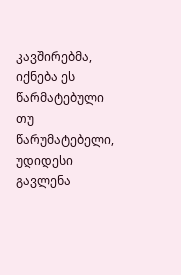კავშირებმა, იქნება ეს წარმატებული თუ წარუმატებელი, უდიდესი გავლენა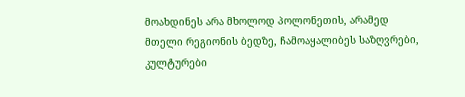მოახდინეს არა მხოლოდ პოლონეთის, არამედ მთელი რეგიონის ბედზე, ჩამოაყალიბეს საზღვრები, კულტურები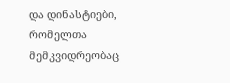და დინასტიები, რომელთა მემკვიდრეობაც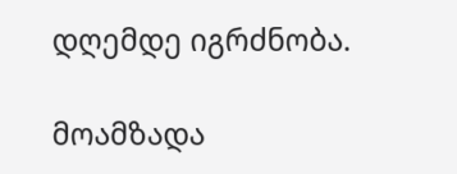დღემდე იგრძნობა.

მოამზადა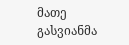მათე გასვიანმა